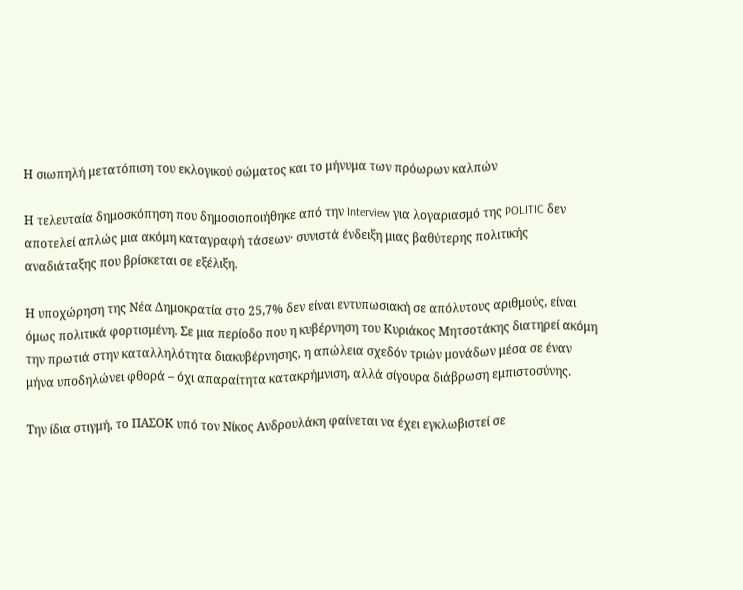Η σιωπηλή μετατόπιση του εκλογικού σώματος και το μήνυμα των πρόωρων καλπών

Η τελευταία δημοσκόπηση που δημοσιοποιήθηκε από την Interview για λογαριασμό της POLITIC δεν αποτελεί απλώς μια ακόμη καταγραφή τάσεων· συνιστά ένδειξη μιας βαθύτερης πολιτικής αναδιάταξης που βρίσκεται σε εξέλιξη.

Η υποχώρηση της Νέα Δημοκρατία στο 25,7% δεν είναι εντυπωσιακή σε απόλυτους αριθμούς, είναι όμως πολιτικά φορτισμένη. Σε μια περίοδο που η κυβέρνηση του Κυριάκος Μητσοτάκης διατηρεί ακόμη την πρωτιά στην καταλληλότητα διακυβέρνησης, η απώλεια σχεδόν τριών μονάδων μέσα σε έναν μήνα υποδηλώνει φθορά – όχι απαραίτητα κατακρήμνιση, αλλά σίγουρα διάβρωση εμπιστοσύνης.

Την ίδια στιγμή, το ΠΑΣΟΚ υπό τον Νίκος Ανδρουλάκη φαίνεται να έχει εγκλωβιστεί σε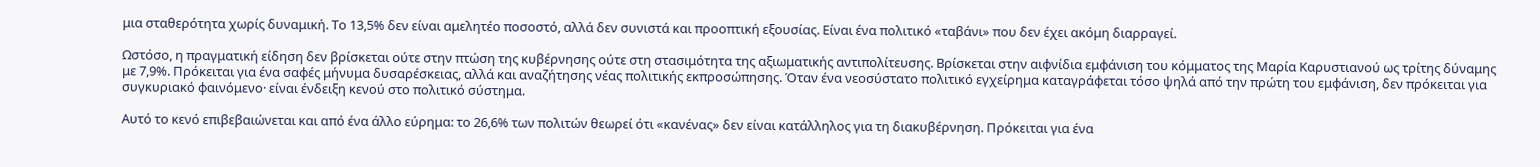μια σταθερότητα χωρίς δυναμική. Το 13,5% δεν είναι αμελητέο ποσοστό, αλλά δεν συνιστά και προοπτική εξουσίας. Είναι ένα πολιτικό «ταβάνι» που δεν έχει ακόμη διαρραγεί.

Ωστόσο, η πραγματική είδηση δεν βρίσκεται ούτε στην πτώση της κυβέρνησης ούτε στη στασιμότητα της αξιωματικής αντιπολίτευσης. Βρίσκεται στην αιφνίδια εμφάνιση του κόμματος της Μαρία Καρυστιανού ως τρίτης δύναμης με 7,9%. Πρόκειται για ένα σαφές μήνυμα δυσαρέσκειας, αλλά και αναζήτησης νέας πολιτικής εκπροσώπησης. Όταν ένα νεοσύστατο πολιτικό εγχείρημα καταγράφεται τόσο ψηλά από την πρώτη του εμφάνιση, δεν πρόκειται για συγκυριακό φαινόμενο· είναι ένδειξη κενού στο πολιτικό σύστημα.

Αυτό το κενό επιβεβαιώνεται και από ένα άλλο εύρημα: το 26,6% των πολιτών θεωρεί ότι «κανένας» δεν είναι κατάλληλος για τη διακυβέρνηση. Πρόκειται για ένα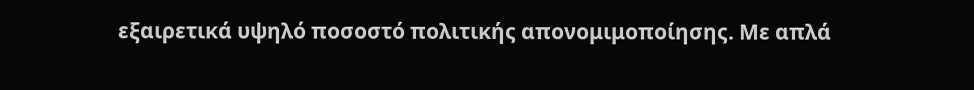εξαιρετικά υψηλό ποσοστό πολιτικής απονομιμοποίησης. Με απλά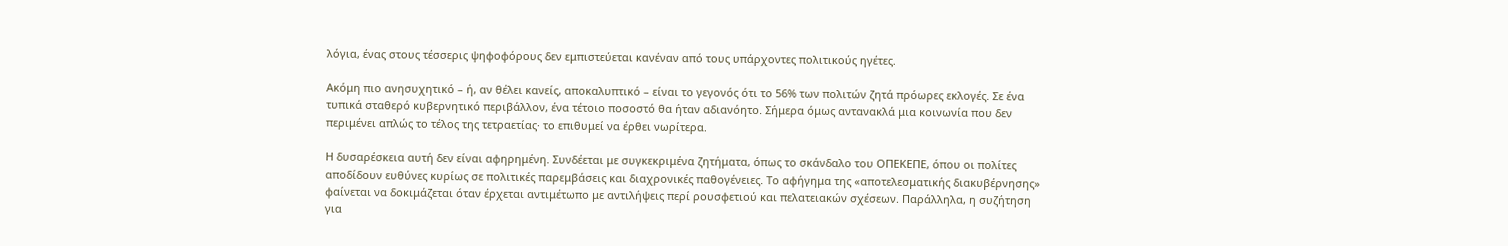λόγια, ένας στους τέσσερις ψηφοφόρους δεν εμπιστεύεται κανέναν από τους υπάρχοντες πολιτικούς ηγέτες.

Ακόμη πιο ανησυχητικό – ή, αν θέλει κανείς, αποκαλυπτικό – είναι το γεγονός ότι το 56% των πολιτών ζητά πρόωρες εκλογές. Σε ένα τυπικά σταθερό κυβερνητικό περιβάλλον, ένα τέτοιο ποσοστό θα ήταν αδιανόητο. Σήμερα όμως αντανακλά μια κοινωνία που δεν περιμένει απλώς το τέλος της τετραετίας· το επιθυμεί να έρθει νωρίτερα.

Η δυσαρέσκεια αυτή δεν είναι αφηρημένη. Συνδέεται με συγκεκριμένα ζητήματα, όπως το σκάνδαλο του ΟΠΕΚΕΠΕ, όπου οι πολίτες αποδίδουν ευθύνες κυρίως σε πολιτικές παρεμβάσεις και διαχρονικές παθογένειες. Το αφήγημα της «αποτελεσματικής διακυβέρνησης» φαίνεται να δοκιμάζεται όταν έρχεται αντιμέτωπο με αντιλήψεις περί ρουσφετιού και πελατειακών σχέσεων. Παράλληλα, η συζήτηση για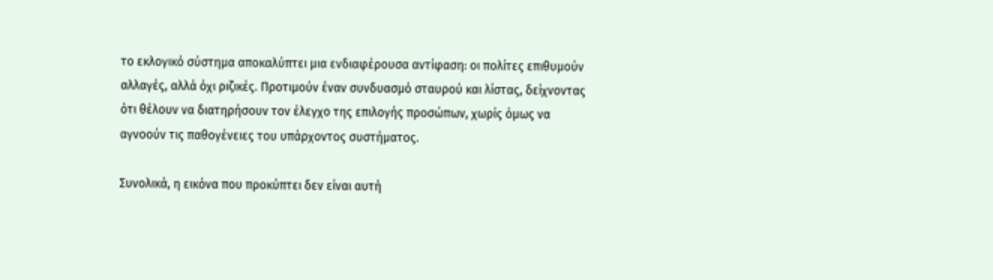το εκλογικό σύστημα αποκαλύπτει μια ενδιαφέρουσα αντίφαση: οι πολίτες επιθυμούν αλλαγές, αλλά όχι ριζικές. Προτιμούν έναν συνδυασμό σταυρού και λίστας, δείχνοντας ότι θέλουν να διατηρήσουν τον έλεγχο της επιλογής προσώπων, χωρίς όμως να αγνοούν τις παθογένειες του υπάρχοντος συστήματος.

Συνολικά, η εικόνα που προκύπτει δεν είναι αυτή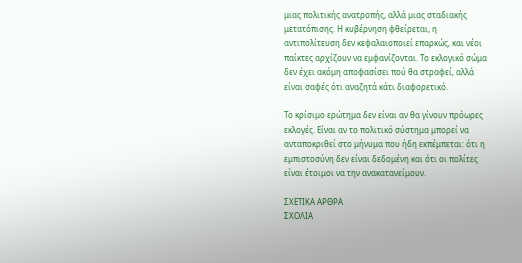μιας πολιτικής ανατροπής, αλλά μιας σταδιακής μετατόπισης. Η κυβέρνηση φθείρεται, η αντιπολίτευση δεν κεφαλαιοποιεί επαρκώς, και νέοι παίκτες αρχίζουν να εμφανίζονται. Το εκλογικό σώμα δεν έχει ακόμη αποφασίσει πού θα στραφεί, αλλά είναι σαφές ότι αναζητά κάτι διαφορετικό.

Το κρίσιμο ερώτημα δεν είναι αν θα γίνουν πρόωρες εκλογές. Είναι αν το πολιτικό σύστημα μπορεί να ανταποκριθεί στο μήνυμα που ήδη εκπέμπεται: ότι η εμπιστοσύνη δεν είναι δεδομένη και ότι οι πολίτες είναι έτοιμοι να την ανακατανείμουν.

ΣΧΕΤΙΚΑ ΑΡΘΡΑ
ΣΧΟΛΙΑ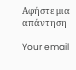Αφήστε μια απάντηση

Your email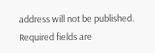address will not be published. Required fields are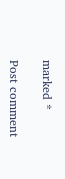marked *

Post comment